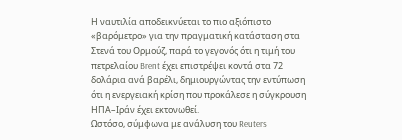Η ναυτιλία αποδεικνύεται το πιο αξιόπιστο «βαρόμετρο» για την πραγματική κατάσταση στα Στενά του Ορμούζ, παρά το γεγονός ότι η τιμή του πετρελαίου Brent έχει επιστρέψει κοντά στα 72 δολάρια ανά βαρέλι, δημιουργώντας την εντύπωση ότι η ενεργειακή κρίση που προκάλεσε η σύγκρουση ΗΠΑ–Ιράν έχει εκτονωθεί.
Ωστόσο, σύμφωνα με ανάλυση του Reuters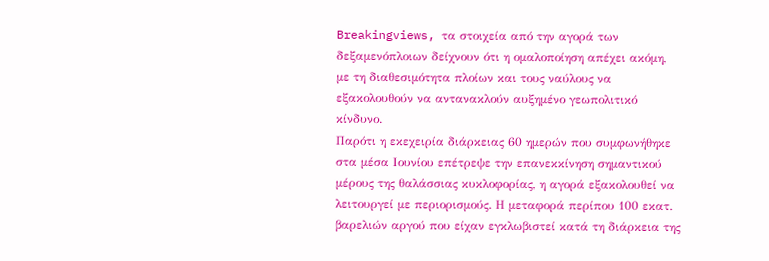Breakingviews, τα στοιχεία από την αγορά των δεξαμενόπλοιων δείχνουν ότι η ομαλοποίηση απέχει ακόμη, με τη διαθεσιμότητα πλοίων και τους ναύλους να εξακολουθούν να αντανακλούν αυξημένο γεωπολιτικό κίνδυνο.
Παρότι η εκεχειρία διάρκειας 60 ημερών που συμφωνήθηκε στα μέσα Ιουνίου επέτρεψε την επανεκκίνηση σημαντικού μέρους της θαλάσσιας κυκλοφορίας, η αγορά εξακολουθεί να λειτουργεί με περιορισμούς. Η μεταφορά περίπου 100 εκατ. βαρελιών αργού που είχαν εγκλωβιστεί κατά τη διάρκεια της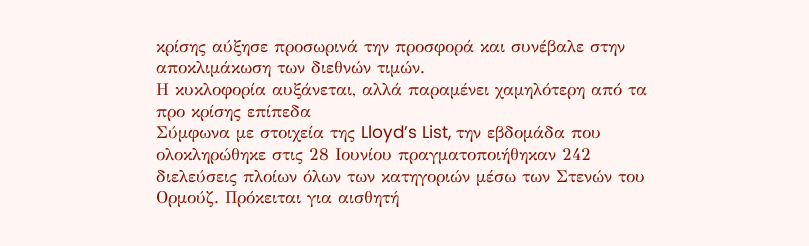κρίσης αύξησε προσωρινά την προσφορά και συνέβαλε στην αποκλιμάκωση των διεθνών τιμών.
Η κυκλοφορία αυξάνεται, αλλά παραμένει χαμηλότερη από τα προ κρίσης επίπεδα
Σύμφωνα με στοιχεία της Lloyd’s List, την εβδομάδα που ολοκληρώθηκε στις 28 Ιουνίου πραγματοποιήθηκαν 242 διελεύσεις πλοίων όλων των κατηγοριών μέσω των Στενών του Ορμούζ. Πρόκειται για αισθητή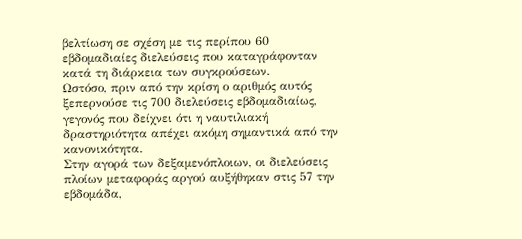βελτίωση σε σχέση με τις περίπου 60 εβδομαδιαίες διελεύσεις που καταγράφονταν κατά τη διάρκεια των συγκρούσεων.
Ωστόσο, πριν από την κρίση ο αριθμός αυτός ξεπερνούσε τις 700 διελεύσεις εβδομαδιαίως, γεγονός που δείχνει ότι η ναυτιλιακή δραστηριότητα απέχει ακόμη σημαντικά από την κανονικότητα.
Στην αγορά των δεξαμενόπλοιων, οι διελεύσεις πλοίων μεταφοράς αργού αυξήθηκαν στις 57 την εβδομάδα,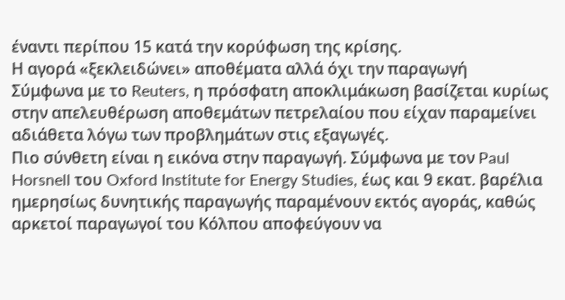έναντι περίπου 15 κατά την κορύφωση της κρίσης.
Η αγορά «ξεκλειδώνει» αποθέματα αλλά όχι την παραγωγή
Σύμφωνα με το Reuters, η πρόσφατη αποκλιμάκωση βασίζεται κυρίως στην απελευθέρωση αποθεμάτων πετρελαίου που είχαν παραμείνει αδιάθετα λόγω των προβλημάτων στις εξαγωγές.
Πιο σύνθετη είναι η εικόνα στην παραγωγή. Σύμφωνα με τον Paul Horsnell του Oxford Institute for Energy Studies, έως και 9 εκατ. βαρέλια ημερησίως δυνητικής παραγωγής παραμένουν εκτός αγοράς, καθώς αρκετοί παραγωγοί του Κόλπου αποφεύγουν να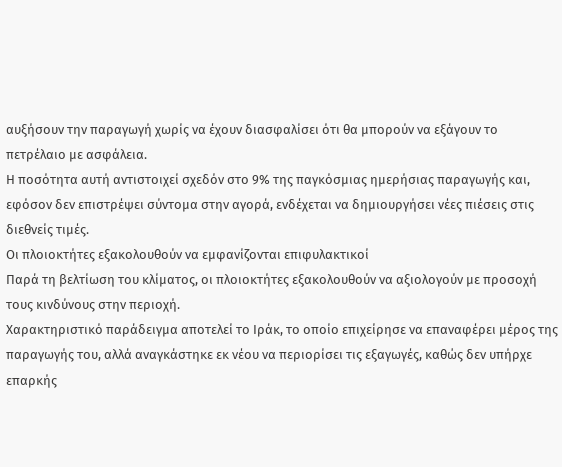αυξήσουν την παραγωγή χωρίς να έχουν διασφαλίσει ότι θα μπορούν να εξάγουν το πετρέλαιο με ασφάλεια.
Η ποσότητα αυτή αντιστοιχεί σχεδόν στο 9% της παγκόσμιας ημερήσιας παραγωγής και, εφόσον δεν επιστρέψει σύντομα στην αγορά, ενδέχεται να δημιουργήσει νέες πιέσεις στις διεθνείς τιμές.
Οι πλοιοκτήτες εξακολουθούν να εμφανίζονται επιφυλακτικοί
Παρά τη βελτίωση του κλίματος, οι πλοιοκτήτες εξακολουθούν να αξιολογούν με προσοχή τους κινδύνους στην περιοχή.
Χαρακτηριστικό παράδειγμα αποτελεί το Ιράκ, το οποίο επιχείρησε να επαναφέρει μέρος της παραγωγής του, αλλά αναγκάστηκε εκ νέου να περιορίσει τις εξαγωγές, καθώς δεν υπήρχε επαρκής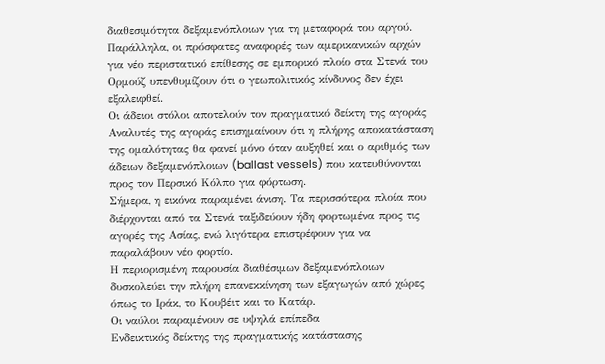διαθεσιμότητα δεξαμενόπλοιων για τη μεταφορά του αργού.
Παράλληλα, οι πρόσφατες αναφορές των αμερικανικών αρχών για νέο περιστατικό επίθεσης σε εμπορικό πλοίο στα Στενά του Ορμούζ υπενθυμίζουν ότι ο γεωπολιτικός κίνδυνος δεν έχει εξαλειφθεί.
Οι άδειοι στόλοι αποτελούν τον πραγματικό δείκτη της αγοράς
Αναλυτές της αγοράς επισημαίνουν ότι η πλήρης αποκατάσταση της ομαλότητας θα φανεί μόνο όταν αυξηθεί και ο αριθμός των άδειων δεξαμενόπλοιων (ballast vessels) που κατευθύνονται προς τον Περσικό Κόλπο για φόρτωση.
Σήμερα, η εικόνα παραμένει άνιση. Τα περισσότερα πλοία που διέρχονται από τα Στενά ταξιδεύουν ήδη φορτωμένα προς τις αγορές της Ασίας, ενώ λιγότερα επιστρέφουν για να παραλάβουν νέο φορτίο.
Η περιορισμένη παρουσία διαθέσιμων δεξαμενόπλοιων δυσκολεύει την πλήρη επανεκκίνηση των εξαγωγών από χώρες όπως το Ιράκ, το Κουβέιτ και το Κατάρ.
Οι ναύλοι παραμένουν σε υψηλά επίπεδα
Ενδεικτικός δείκτης της πραγματικής κατάστασης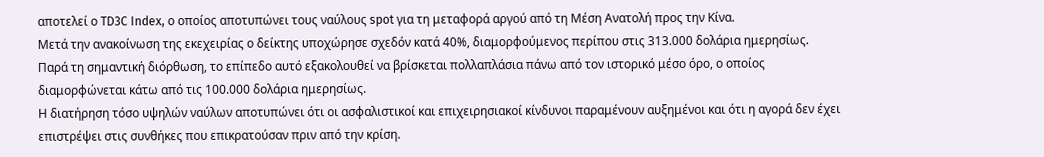αποτελεί ο TD3C Index, ο οποίος αποτυπώνει τους ναύλους spot για τη μεταφορά αργού από τη Μέση Ανατολή προς την Κίνα.
Μετά την ανακοίνωση της εκεχειρίας ο δείκτης υποχώρησε σχεδόν κατά 40%, διαμορφούμενος περίπου στις 313.000 δολάρια ημερησίως.
Παρά τη σημαντική διόρθωση, το επίπεδο αυτό εξακολουθεί να βρίσκεται πολλαπλάσια πάνω από τον ιστορικό μέσο όρο, ο οποίος διαμορφώνεται κάτω από τις 100.000 δολάρια ημερησίως.
Η διατήρηση τόσο υψηλών ναύλων αποτυπώνει ότι οι ασφαλιστικοί και επιχειρησιακοί κίνδυνοι παραμένουν αυξημένοι και ότι η αγορά δεν έχει επιστρέψει στις συνθήκες που επικρατούσαν πριν από την κρίση.